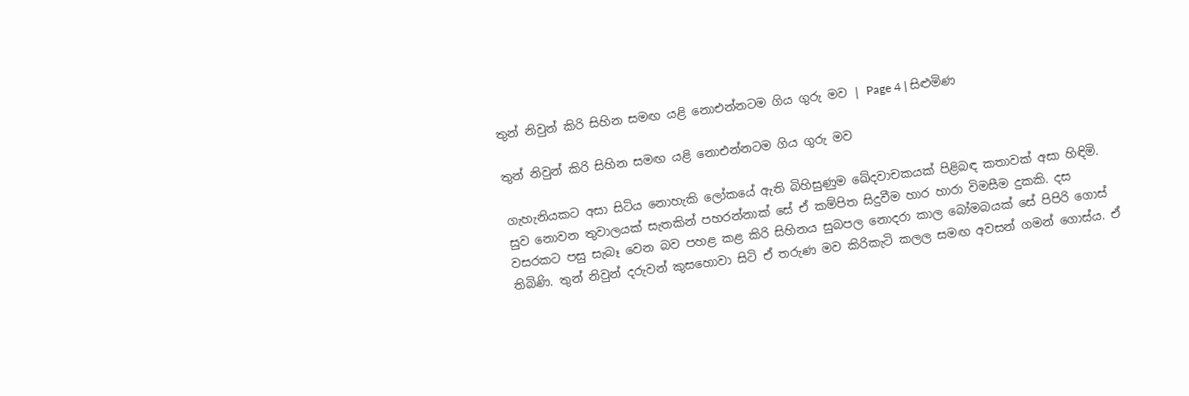තුන් නිවුන් කිරි සිහින සමඟ යළි නොඑන්නටම ගිය ගුරු මව | Page 4 | සිළුමිණ

තුන් නිවුන් කිරි සිහින සමඟ යළි නොඑන්නටම ගිය ගුරු මව

ගැහැනියකට අසා සිටිය නොහැකි ලෝකයේ ඇති බිහිසුණුම ඛේදවාචකයක් පිළිබඳ කතාවක් අසා හිඳිමි. සුව නොවන තුවාලයක් සැතකින් පහරන්නාක් සේ ඒ කම්පිත සිදුවීම හාර හාරා විමසීම දුකකි. දස වසරකට පසු සැබෑ වෙන බව පහළ කළ කිරි සිහිනය සුබපල නොදරා කාල බෝමබයක් සේ පිපිරි ගොස් තිබිණි. තුන් නිවුන් දරුවන් කුසහොවා සිටි ඒ තරුණ මව කිරිකැටි කලල සමඟ අවසන් ගමන් ගොස්ය. ඒ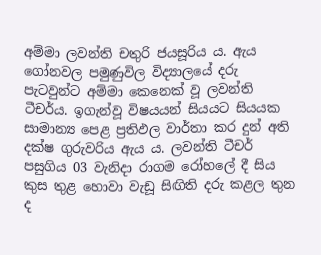අම්මා ලවන්ති චතුරි ජයසූරිය ය. ඇය ගෝනවල පමුණුවිල විද්‍යාලයේ දරු පැටවුන්ට අම්මා කෙනෙක් වූ ලවන්ති ටීචර්ය. ඉගැන්වූ විෂයයන් සියයට සියයක සාමාන්‍ය පෙළ ප්‍රතිඵල වාර්තා කර දුන් අති දක්ෂ ගුරුවරිය ඇය ය. ලවන්ති ටීචර් පසුගිය 03 වැනිදා රාගම රෝහලේ දී සිය කුස තුළ හොවා වැඩූ සිඟිති දරු කළල තුන ද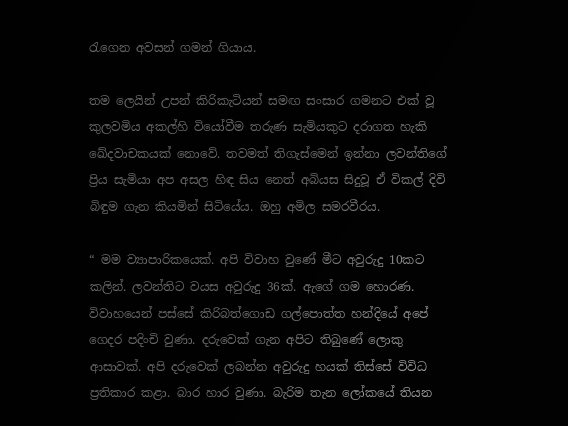රැගෙන අවසන් ගමන් ගියාය.

තම ලෙයින් උපන් කිරිකැටියන් සමඟ සංසාර ගමනට එක් වූ කුලවමිය අකල්හි වියෝවීම තරුණ සැමියකුට දරාගත හැකි ඛේදවාචකයක් නොවේ. තවමත් තිගැස්මෙන් ඉන්නා ලවන්තිගේ ප්‍රිය සැමියා අප අසල හිඳ සිය නෙත් අබියස සිදුවූ ඒ විකල් දිවි බිඳුම ගැන කියමින් සිටියේය. ඔහු අමිල සමරවීරය.

“ මම ව්‍යාපාරිකයෙක්. අපි විවාහ වුණේ මීට අවුරුදු 10කට කලින්. ලවන්තිට වයස අවුරුදු 36ක්. ඇගේ ගම හොරණ. විවාහයෙන් පස්සේ කිරිබත්ගොඩ ගල්පොත්ත හන්දියේ අපේ ගෙදර පදිංචි වුණා. දරුවෙක් ගැන අපිට තිබුණේ ලොකු ආසාවක්. අපි දරුවෙක් ලබන්න අවුරුදු හයක් තිස්සේ විවිධ ප්‍රතිකාර කළා. බාර හාර වුණා. බැරිම තැන ලෝකයේ තියන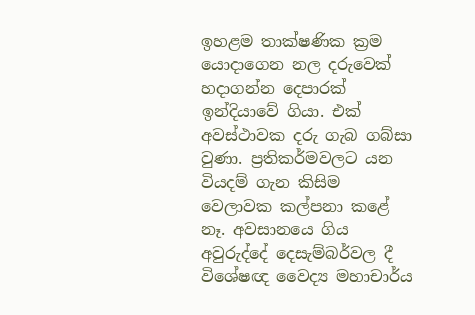ඉහළම තාක්ෂණික ක්‍රම යොදාගෙන නල දරුවෙක් හදාගන්න දෙපාරක් ඉන්දියාවේ ගියා. එක් අවස්ථාවක දරු ගැබ ගබ්සා වුණා. ප්‍රතිකර්මවලට යන වියදම් ගැන කිසිම වෙලාවක කල්පනා කළේ නෑ. අවසානයෙ ගිය අවුරුද්දේ දෙසැම්බර්වල දී විශේෂඥ වෛද්‍ය මහාචාර්ය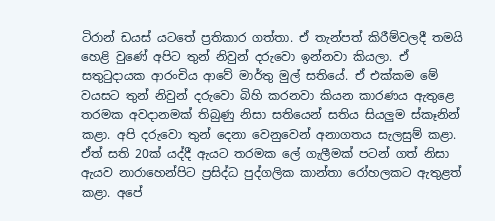ටිරාන් ඩයස් යටතේ ප්‍රතිකාර ගත්තා. ඒ තැන්පත් කිරීම්වලදී තමයි හෙළි වුණේ අපිට තුන් නිවුන් දරුවො ඉන්නවා කියලා. ඒ සතුටුදායක ආරංචිය ආවේ මාර්තු මුල් සතියේ. ඒ එක්කම මේ වයසට තුන් නිවුන් දරුවො බිහි කරනවා කියන කාරණය ඇතුළෙ තරමක අවදානමක් තිබුණු නිසා සතියෙන් සතිය සියලුම ස්කෑනින් කළා. අපි දරුවො තුන් දෙනා වෙනුවෙන් අනාගතය සැලසුම් කළා. ඒත් සති 20ක් යද්දී ඇයට තරමක ලේ ගැලීමක් පටන් ගත් නිසා ඇයව නාරාහෙන්පිට ප්‍රසිද්ධ පුද්ගලික කාන්තා රෝහලකට ඇතුළත් කළා. අපේ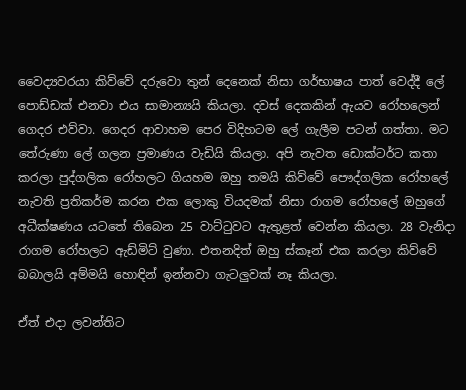වෛද්‍යවරයා කිව්වේ දරුවො තුන් දෙනෙක් නිසා ගර්භාෂය පාත් වෙද්දී ලේ පොඩ්ඩක් එනවා එය සාමාන්‍යයි කියලා. දවස් දෙකකින් ඇයව රෝහලෙන් ගෙදර එව්වා. ගෙදර ආවාහම පෙර විදිහටම ලේ ගැලීම පටන් ගත්තා. මට තේරුණා ලේ ගලන ප්‍රමාණය වැඩියි කියලා. අපි නැවත ඩොක්ටර්ට කතා කරලා පුද්ගලික රෝහලට ගියහම ඔහු තමයි කිව්වේ පෞද්ගලික රෝහලේ නැවති ප්‍රතිකර්ම කරන එක ලොකු වියදමක් නිසා රාගම රෝහලේ ඔහුගේ අධීක්ෂණය යටතේ තිබෙන 25 වාට්ටුවට ඇතුළත් වෙන්න කියලා. 28 වැනිදා රාගම රෝහලට ඇඩ්මිට් වුණා. එතනදිත් ඔහු ස්කෑන් එක කරලා කිව්වේ බබාලයි අම්මයි හොඳින් ඉන්නවා ගැටලුවක් නෑ කියලා.

ඒත් එදා ලවන්තිට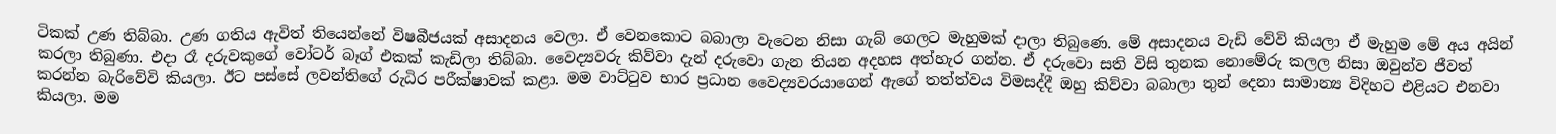ටිකක් උණ තිබ්බා. උණ ගතිය ඇවිත් තියෙන්නේ විෂබීජයක් අසාදනය වෙලා. ඒ වෙනකොට බබාලා වැටෙන නිසා ගැබ් ගෙලට මැහුමක් දාලා තිබුණෙ. මේ අසාදනය වැඩි වේවි කියලා ඒ මැහුම මේ අය අයින් කරලා තිබුණා. එදා රෑ දරුවකුගේ වෝටර් බෑග් එකක් කැඩිලා තිබ්බා. වෛද්‍යවරු කිව්වා දැන් දරුවො ගැන තියන අදහස අත්හැර ගන්න. ඒ දරුවො සති විසි තුනක නොමේරු කලල නිසා ඔවුන්ව ජීවත් කරන්න බැරිවේවි කියලා. ඊට පස්සේ ලවන්තිගේ රුධිර පරීක්ෂාවක් කළා. මම වාට්ටුව භාර ප්‍රධාන වෛද්‍යවරයාගෙන් ඇගේ තත්ත්වය විමසද්දී ඔහු කිව්වා බබාලා තුන් දෙනා සාමාන්‍ය විදිහට එළියට එනවා කියලා. මම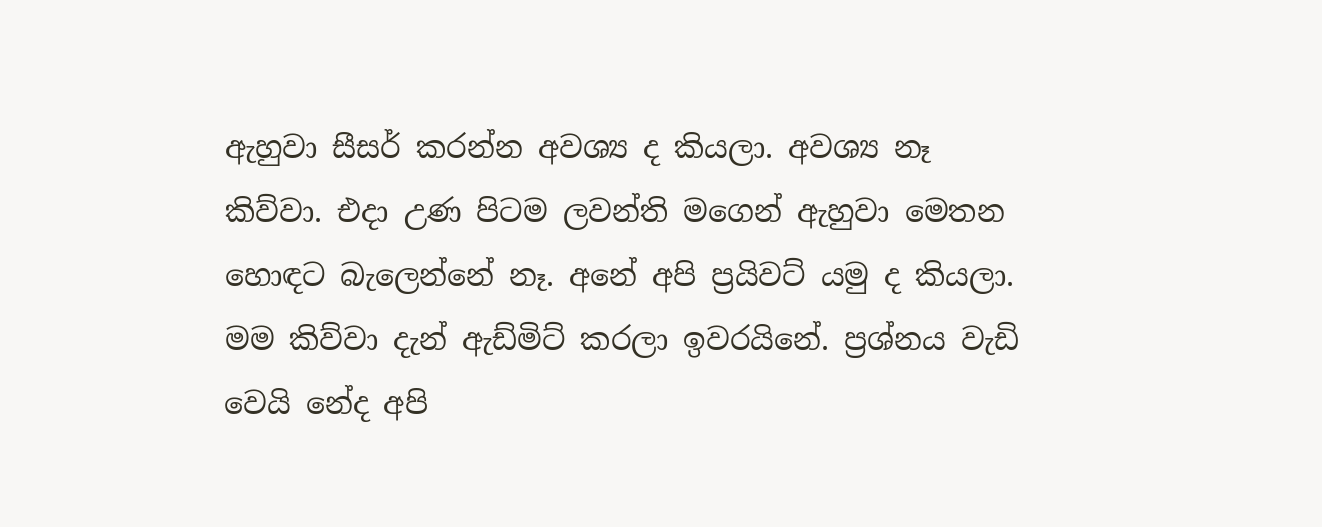ඇහුවා සීසර් කරන්න අවශ්‍ය ද කියලා. අවශ්‍ය නෑ කිව්වා. එදා උණ පිටම ලවන්ති මගෙන් ඇහුවා මෙතන හොඳට බැලෙන්නේ නෑ. අනේ අපි ප්‍රයිවට් යමු ද කියලා. මම කිව්වා දැන් ඇඩ්මිට් කරලා ඉවරයිනේ. ප්‍රශ්නය වැඩි වෙයි නේද අපි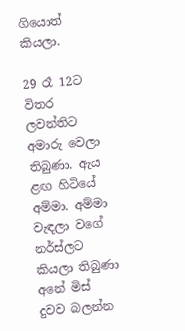ගියොත් කියලා.

29 රෑ 12ට විතර ලවන්තිට අමාරු වෙලා තිබුණා. ඇය ළඟ හිටියේ අම්මා. අම්මා වැඳලා වගේ නර්ස්ලට කියලා තිබුණා අනේ මිස් දුවව බලන්න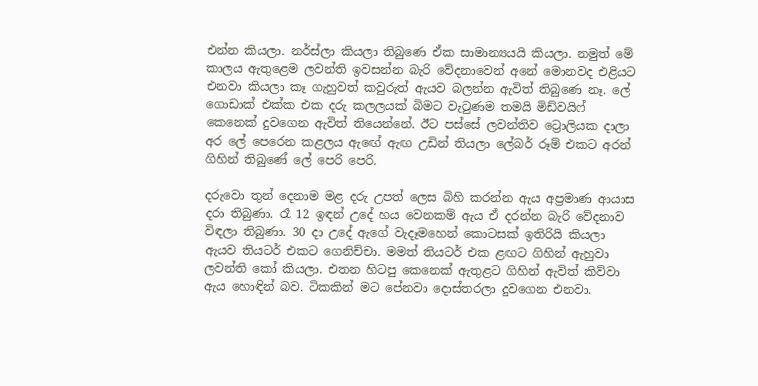එන්න කියලා. නර්ස්ලා කියලා තිබුණෙ ඒක සාමාන්‍යයයි කියලා. නමුත් මේ කාලය ඇතුළෙම ලවන්ති ඉවසන්න බැරි වේදනාවෙන් අනේ මොනවද එළියට එනවා කියලා කෑ ගැහුවත් කවුරුත් ඇයව බලන්න ඇවිත් තිබුණෙ නෑ. ලේ ගොඩාක් එක්ක එක දරු කලලයක් බිමට වැටුණම තමයි මිඩ්වයිෆ් කෙනෙක් දුවගෙන ඇවිත් තියෙන්නේ. ඊට පස්සේ ලවන්තිව ට්‍රොලියක දාලා අර ලේ පෙරෙන කළලය ඇඟේ ඇඟ උඩින් තියලා ලේබර් රූම් එකට අරන් ගිහින් තිබුණේ ලේ පෙරි පෙරි.

දරුවො තුන් දෙනාම මළ දරු උපත් ලෙස බිහි කරන්න ඇය අප්‍රමාණ ආයාස දරා තිබුණා. රෑ 12 ඉඳන් උදේ හය වෙනකම් ඇය ඒ දරන්න බැරි වේදනාව විඳලා තිබුණා. 30 දා උදේ ඇගේ වැදෑමහෙන් කොටසක් ඉතිරියි කියලා ඇයව තියටර් එකට ගෙනිච්චා. මමත් තියටර් එක ළඟට ගිහින් ඇහුවා ලවන්ති කෝ කියලා. එතන හිටපු කෙනෙක් ඇතුළට ගිහින් ඇවිත් කිව්වා ඇය හොඳින් බව. ටිකකින් මට පේනවා දොස්තරලා දුවගෙන එනවා.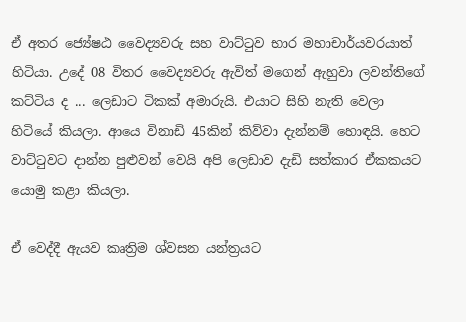ඒ අතර ජ්‍යේෂඨ වෛද්‍යවරු සහ වාට්ටුව භාර මහාචාර්යවරයාත් හිටියා. උදේ 08 විතර වෛද්‍යවරු ඇවිත් මගෙන් ඇහුවා ලවන්තිගේ කට්ටිය ද ... ලෙඩාට ටිකක් අමාරුයි. එයාට සිහි නැති වෙලා හිටියේ කියලා. ආයෙ විනාඩි 45කින් කිව්වා දැන්නම් හොඳයි. හෙට වාට්ටුවට දාන්න පුළුවන් වෙයි අපි ලෙඩාව දැඩි සත්කාර ඒකකයට යොමු කළා කියලා.

ඒ වෙද්දී ඇයව කෘත්‍රිම ශ්වසන යන්ත්‍රයට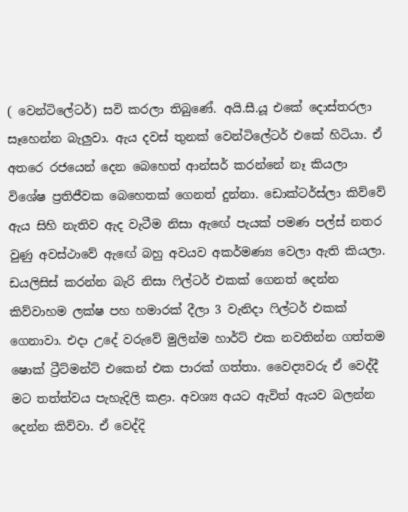( වෙන්ටිලේටර්) සවි කරලා තිබුණේ. අයි.සී.යූ එකේ දොස්තරලා සෑහෙන්න බැලුවා. ඇය දවස් තුනක් වෙන්ටිලේටර් එකේ හිටියා. ඒ අතරෙ ‍රජයෙන් දෙන බෙහෙත් ආන්සර් කරන්නේ නෑ කියලා විශේෂ ප්‍රතිජීවක බෙහෙතක් ගෙනත් දුන්නා. ඩොක්ටර්ස්ලා කිව්වේ ඇය සිහි නැතිව ඇද වැටීම නිසා ඇඟේ පැයක් පමණ පල්ස් නතර වුණු අවස්ථාවේ ඇඟේ බහු අවයව අකර්මණ්‍ය වෙලා ඇති කියලා. ඩයලිසිස් කරන්න බැරි නිසා ෆිල්ටර් එකක් ගෙනත් දෙන්න කිව්වාහම ලක්ෂ පහ හමාරක් දීලා 3 වැනිදා ෆිල්ටර් එකක් ගෙනාවා. එදා උදේ වරුවේ මුලින්ම හාර්ට් එක නවතින්න ගත්තම ෂොක් ට්‍රීට්මන්ට් එකෙන් එක පාරක් ගත්තා. වෛද්‍යවරු ඒ වෙද්දී මට තත්ත්වය පැහැදිලි කළා. අවශ්‍ය අයට ඇවිත් ඇයව බලන්න දෙන්න කිව්වා. ඒ වෙද්දි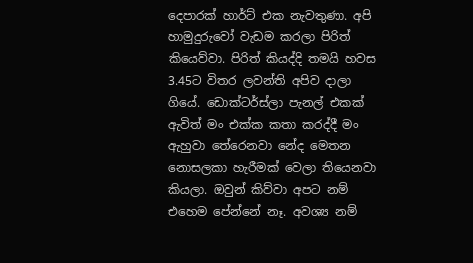දෙපාරක් හාර්ට් එක නැවතුණා. අපි හාමුදුරුවෝ වැඩම කරලා පිරිත් කියෙව්වා. පිරිත් කියද්දි තමයි හවස 3.45ට විතර ලවන්ති අපිව දාලා ගියේ. ඩොක්ටර්ස්ලා පැනල් එකක් ඇවිත් මං එක්ක කතා කරද්දී මං ඇහුවා තේරෙනවා නේද මෙතන නොසලකා හැරීමක් වෙලා තියෙනවා කියලා. ඔවුන් කිව්වා අපට නම් එහෙම පේන්නේ නෑ. අවශ්‍ය නම්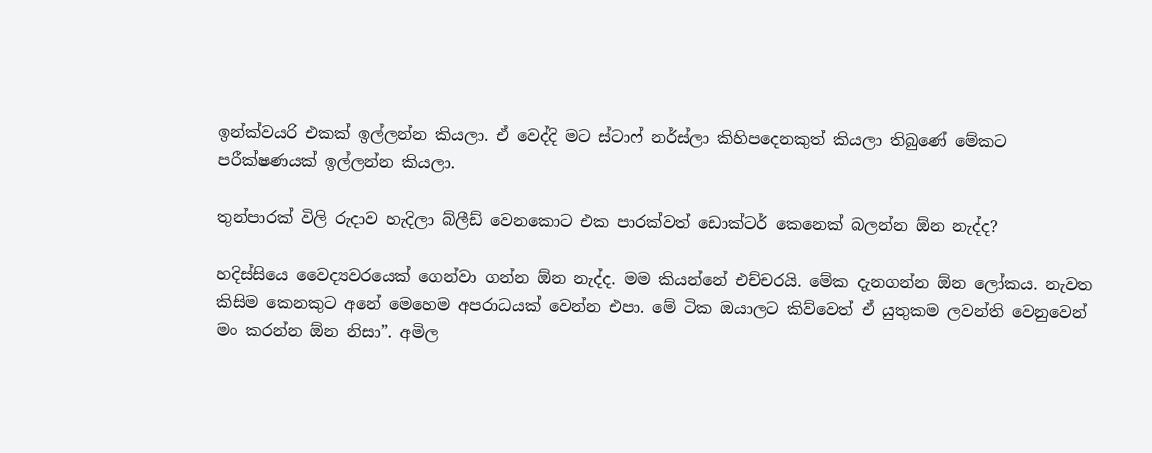ඉන්ක්වයරි එකක් ඉල්ලන්න කියලා. ඒ වෙද්දි මට ස්ටාෆ් නර්ස්ලා කිහිපදෙනකුත් කියලා තිබුණේ මේකට පරීක්ෂණයක් ඉල්ලන්න කියලා.

තුන්පාරක් විලි රුදාව හැදිලා බ්ලීඩ් වෙනකොට එක පාරක්වත් ඩොක්ටර් කෙනෙක් බලන්න ඕන නැද්ද?

හදිස්සියෙ වෛද්‍යවරයෙක් ගෙන්වා ගන්න ඕන නැද්ද. මම කියන්නේ එච්චරයි. මේක දැනගන්න ඕන ලෝකය. නැවත කිසිම කෙනකුට අනේ මෙහෙම අපරාධයක් වෙන්න එපා. මේ ටික ඔයාලට කිව්වෙත් ඒ යුතුකම ලවන්ති වෙනුවෙන් මං කරන්න ඕන නිසා”. අමිල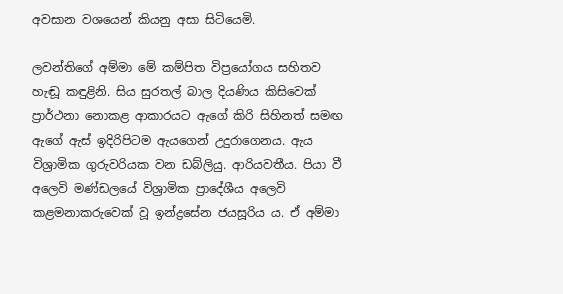අවසාන වශයෙන් කියනු අසා සිටියෙමි.

ලවන්තිගේ අම්මා මේ කම්පිත විප්‍රයෝගය සහිතව හැඬූ කඳුළිනි. සිය සුරතල් බාල දියණිය කිසිවෙක් ප්‍රාර්ථනා නොකළ ආකාරයට ඇගේ කිරි සිහිනත් සමඟ ඇගේ ඇස් ඉදිරිපිටම ඇයගෙන් උදුරාගෙනය. ඇය විශ්‍රාමික ගුරුවරියක වන ඩබ්ලියු. ආරියවතීය. පියා වී අලෙවි මණ්ඩලයේ විශ්‍රාමික ප්‍රාදේශීය අලෙවි කළමනාකරුවෙක් වූ ඉන්ද්‍රසේන ජයසූරිය ය. ඒ අම්මා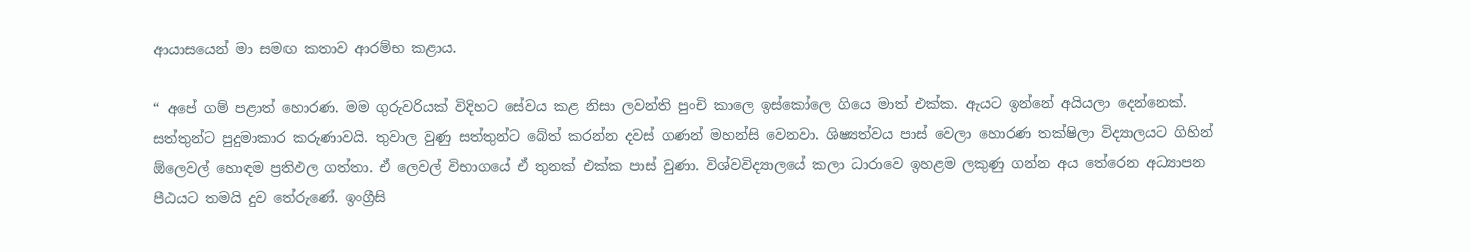ආයාසයෙන් මා සමඟ කතාව ආරම්භ කළාය.

“ අපේ ගම් පළාත් හොරණ. මම ගුරුවරියක් විදිහට සේවය කළ නිසා ලවන්ති පුංචි කාලෙ ඉස්කෝලෙ ගියෙ මාත් එක්ක. ඇයට ඉන්නේ අයියලා දෙන්නෙක්. සත්තුන්ට පුදුමාකාර කරුණාවයි. තුවාල වුණු සත්තුන්ට බේත් කරන්න දවස් ගණන් මහන්සි වෙනවා. ශිෂ්‍යත්වය පාස් වෙලා හොරණ තක්ෂිලා විද්‍යාලයට ගිහින් ඕලෙවල් හොඳම ප්‍රතිඵල ගත්තා. ඒ ලෙවල් විභාගයේ ඒ තුනක් එක්ක පාස් වුණා. විශ්වවිද්‍යාලයේ කලා ධාරාවෙ ඉහළම ලකුණු ගන්න අය තේරෙන අධ්‍යාපන පීඨයට තමයි දුව තේරුණේ. ඉංග්‍රීසි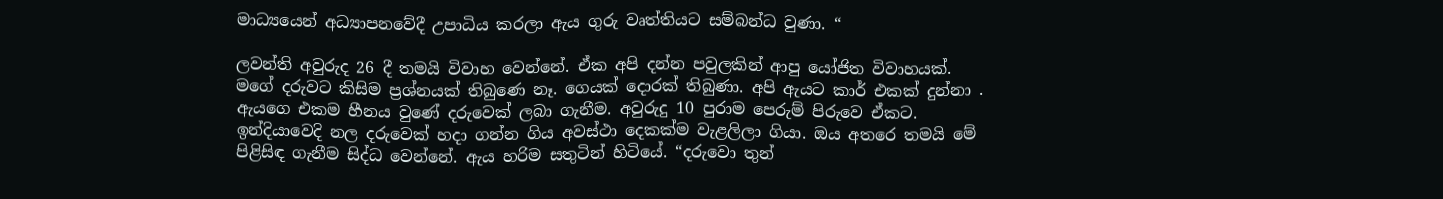මාධ්‍යයෙන් අධ්‍යාපනවේදී උපාධිය කරලා ඇය ගුරු වෘත්තියට සම්බන්ධ වුණා. “

ලවන්ති අවුරුද 26 දී තමයි විවාහ වෙන්නේ. ඒක අපි දන්න පවුලකින් ආපු යෝජිත විවාහයක්. මගේ දරුවට කිසිම ප්‍රශ්නයක් තිබුණෙ නෑ. ගෙයක් දොරක් තිබුණා. අපි ඇයට කාර් එකක් දුන්නා . ඇයගෙ එකම හීනය වුණේ දරුවෙක් ලබා ගැනීම. අවුරුදු 10 පුරාම පෙරුම් පිරුවෙ ඒකට. ඉන්දියාවෙදි නල දරුවෙක් හදා ගන්න ගිය අවස්ථා දෙකක්ම වැළලිලා ගියා. ඔය අතරෙ තමයි මේ පිළිසිඳ ගැනීම සිද්ධ වෙන්නේ. ඇය හරිම සතුටින් හිටියේ. “දරුවො තුන්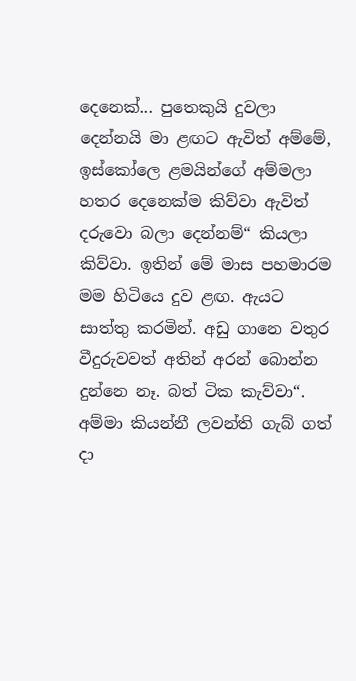දෙනෙක්... පුතෙකුයි දුවලා දෙන්නයි මා ළඟට ඇවිත් අම්මේ, ඉස්කෝලෙ ළමයින්ගේ අම්මලා හතර දෙනෙක්ම කිව්වා ඇවිත් දරුවො බලා දෙන්නම්“ කියලා කිව්වා. ඉතින් මේ මාස පහමාරම මම හිටියෙ දුව ළඟ. ඇයට සාත්තු කරමින්. අඩු ගානෙ වතුර වීදුරුවවත් අතින් අරන් බොන්න දුන්නෙ නෑ. බත් ටික කැව්වා“. අම්මා කියන්නී ලවන්ති ගැබ් ගත් දා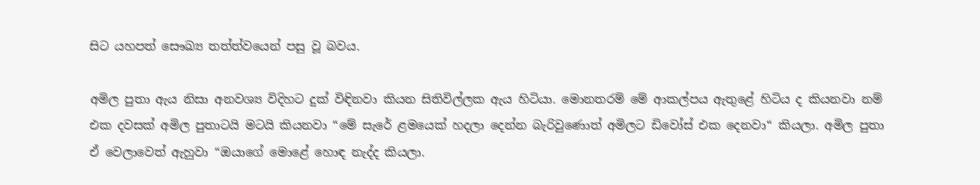සිට යහපත් සෞඛ්‍ය තත්ත්වයෙන් පසු වූ බවය.

අමිල පුතා ඇය නිසා අනවශ්‍ය විදිහට දුක් විඳිනවා කියන සිතිවිල්ලක ඇය හිටියා. මොනතරම් මේ ආකල්පය ඇතුළේ හිටිය ද කියනවා නම් එක දවසක් අමිල පුතාටයි මටයි කියනවා “මේ සැරේ ළමයෙක් හදලා දෙන්න බැරිවුණොත් අමිලට ඩිවෝස් එක දෙනවා“ කියලා. අමිල පුතා ඒ වෙලාවෙත් ඇහුවා “ඔයාගේ මොළේ හොඳ නැද්ද කියලා.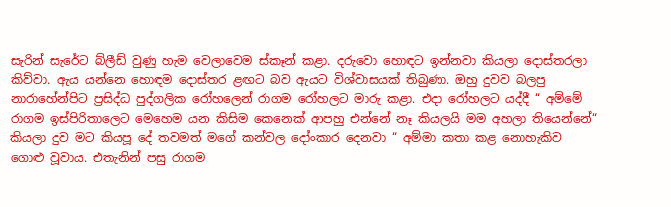සැරින් සැරේට බ්ලීඩ් වුණු හැම වෙලාවෙම ස්කෑන් කළා. දරුවො හොඳට ඉන්නවා කියලා දොස්තරලා කිව්වා. ඇය යන්නෙ හොඳම දොස්තර ළඟට බව ඇයට විශ්වාසයක් තිබුණා. ඔහු දුවව බලපු නාරාහේන්පිට ප්‍රසිද්ධ පුද්ගලික රෝහලෙන් රාගම රෝහලට මාරු කළා. එදා රෝහලට යද්දී “ අම්මේ රාගම ඉස්පිරිතාලෙට මෙහෙම යන කිසිම කෙනෙක් ආපහු එන්නේ නෑ කියලයි මම අහලා තියෙන්නේ“ කියලා දුව මට කියපූ දේ තවමත් මගේ කන්වල දෝංකාර දෙනවා “ අම්මා කතා කළ නොහැකිව ගොළු වූවාය. එතැනින් පසු රාගම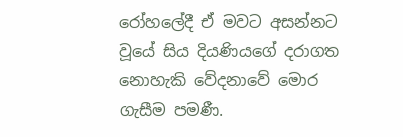රෝහලේදී ඒ මවට අසන්නට වූයේ සිය දියණියගේ දරාගත නොහැකි වේදනාවේ මොර ගැසීම පමණී.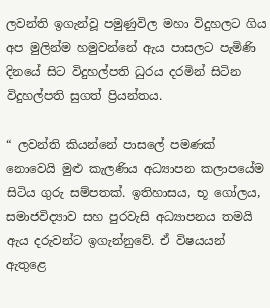ලවන්ති ඉගැන්වූ පමුණුවිල මහා විදුහලට ගිය අප මුලින්ම හමුවන්නේ ඇය පාසලට පැමිණි දිනයේ සිට විදුහල්පති ධුරය දරමින් සිටින විදුහල්පති සුගත් ප්‍රියන්තය.

“ ලවන්ති කියන්නේ පාසලේ පමණක් නොවෙයි මුළු කැලණිය අධ්‍යාපන කලාපයේම සිටිය ගුරු සම්පතක්. ඉතිහාසය, භූ ගෝලය, සමාජවිද්‍යාව සහ පුරවැසි අධ්‍යාපනය තමයි ඇය දරුවන්ට ඉගැන්නුවේ. ඒ විෂයයන් ඇතුළෙ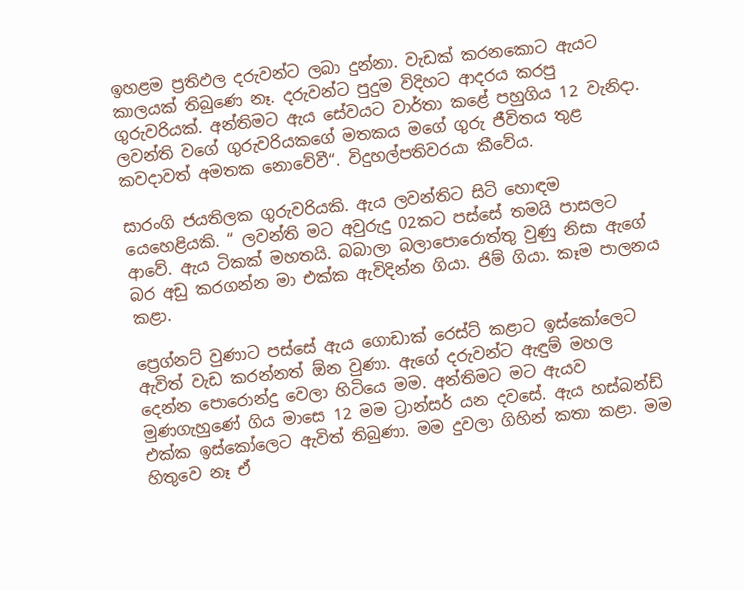ඉහළම ප්‍රතිඵල දරුවන්ට ලබා දුන්නා. වැඩක් කරනකොට ඇයට කාලයක් තිබුණෙ නෑ. දරුවන්ට පුදුම විදිහට ආදරය කරපු ගුරුවරියක්. අන්තිමට ඇය සේවයට වාර්තා කළේ පහුගිය 12 වැනිදා. ලවන්ති වගේ ගුරුවරියකගේ මතකය මගේ ගුරු ජීවිතය තුළ කවදාවත් අමතක නොවේවී“. විදුහල්පතිවරයා කීවේය.

සාරංගි ජයතිලක ගුරුවරියකි. ඇය ලවන්තිට සිටි හොඳම යෙහෙළියකි. “ ලවන්ති මට අවුරුදු 02කට පස්සේ තමයි පාසලට ආවේ. ඇය ටිකක් මහතයි. බබාලා බලාපොරොත්තු වුණු නිසා ඇගේ බර අඩු කරගන්න මා එක්ක ඇවිදින්න ගියා. ජිම් ගියා. කෑම පාලනය කළා.

ප්‍රෙග්නට් වුණාට පස්සේ ඇය ගොඩාක් රෙස්ට් කළාට ඉස්කෝලෙට ඇවිත් වැඩ කරන්නත් ඕන වුණා. ඇගේ දරුවන්ට ඇඳුම් මහල දෙන්න පොරොන්දු වෙලා හිටියෙ මම. අන්තිමට මට ඇයව මුණගැහුණේ ගිය මාසෙ 12 මම ට්‍රාන්සර් යන දවසේ. ඇය හස්බන්ඩ් එක්ක ඉස්කෝලෙට ඇවිත් තිබුණා. මම දුවලා ගිහින් කතා කළා. මම හිතුවෙ නෑ ඒ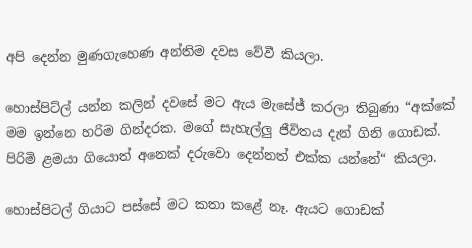අපි දෙන්න මුණගැහෙණ අන්තිම දවස වේවී කියලා.

හොස්පිට්ල් යන්න කලින් දවසේ මට ඇය මැසේජ් කරලා තිබුණා “අක්කේ මම ඉන්නෙ හරිම ගින්දරක. මගේ සැහැල්ලු ජීවිතය දැන් ගිනි ගොඩක්. පිරිමි ළමයා ගියොත් අනෙක් දරුවො දෙන්නත් එක්ක යන්නේ“ කියලා.

හොස්පිටල් ගියාට පස්සේ මට කතා කළේ නෑ. ඇයට ගොඩක්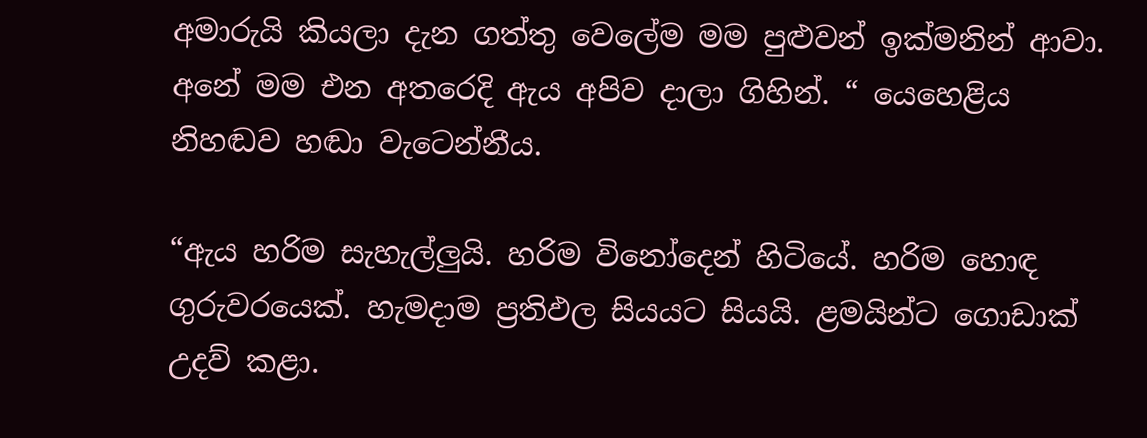අමාරුයි කියලා දැන ගත්තු වෙලේම මම පුළුවන් ඉක්මනින් ආවා. අනේ මම එන අතරෙදි ඇය අපිව දාලා ගිහින්. “ යෙහෙළිය නිහඬව හඬා වැටෙන්නීය.

“ඇය හරිම සැහැල්ලුයි. හරිම විනෝදෙන් හිටියේ. හරිම හොඳ ගුරුවරයෙක්. හැමදාම ප්‍රතිඵල සියයට සියයි. ළමයින්ට ගොඩාක් උදව් කළා.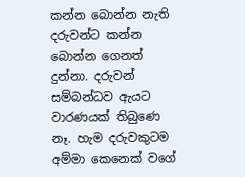කන්න බොන්න නැති දරුවන්ට කන්න බොන්න ගෙනත් දුන්නා. දරුවන් සම්බන්ධව ඇයට වාරණයක් තිබුණෙ නෑ. හැම දරුවකුටම අම්මා කෙනෙක් වගේ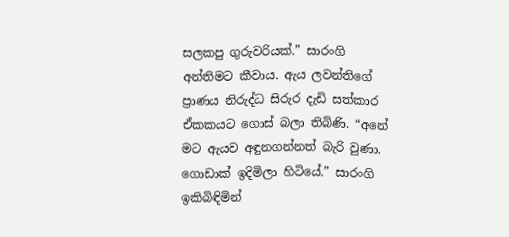සලකපු ගුරුවරියක්.” සාරංගි අන්තිමට කීවාය. ඇය ලවන්තිගේ ප්‍රාණය නිරුද්ධ සිරුර දැඩි සත්කාර ඒකකයට ගොස් බලා තිබිණි. “අනේ මට ඇයව අඳුනගන්නත් බැරි වුණා. ගොඩාක් ඉදිමිලා හිටියේ.” සාරංගි ඉකිබිඳිමින්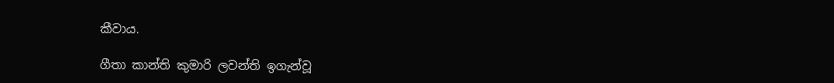කීවාය.

ගීතා කාන්ති කුමාරි ලවන්ති ඉගැන්වූ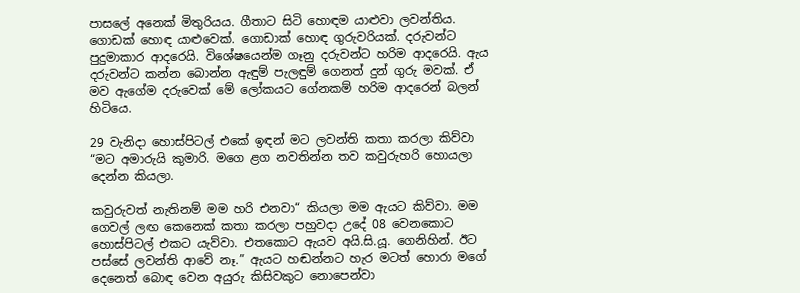පාසලේ අනෙක් මිතුරියය. ගීතාට සිටි හොඳම යාළුවා ලවන්තිය. ගොඩක් හොඳ යාළුවෙක්. ගොඩාක් හොඳ ගුරුවරියක්. දරුවන්ට පුදුමාකාර ආදරෙයි. විශේෂයෙන්ම ගෑනු දරුවන්ට හරිම ආදරෙයි. ඇය දරුවන්ට කන්න බොන්න ඇඳුම් පැලඳුම් ගෙනත් දුන් ගුරු මවක්. ඒ මව ඇගේම දරුවෙක් මේ ලෝකයට ගේනකම් හරිම ආදරෙන් බලන් හිටියෙ.

29 වැනිදා හොස්පිටල් එකේ ඉඳන් මට ලවන්ති කතා කරලා කිව්වා “මට අමාරුයි කුමාරි. මගෙ ළග නවතින්න තව කවුරුහරි හොයලා දෙන්න කියලා.

කවුරුවත් නැතිනම් මම හරි එනවා“ කියලා මම ඇයට කිව්වා. මම ගෙවල් ලඟ කෙනෙක් කතා කරලා පහුවදා උදේ 08 වෙනකොට හොස්පිටල් එකට යැව්වා. එතකොට ඇයව අයි.සි.යූ. ගෙනිහින්. ඊට පස්සේ ලවන්ති ආවේ නෑ.” ඇයට හඬන්නට හැර මටත් හොරා මගේ දෙනෙත් බොඳ වෙන අයුරු කිසිවකුට නොපෙන්වා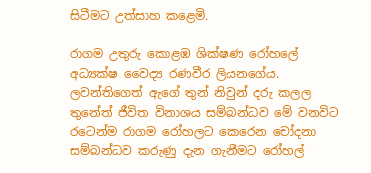සිටීමට උත්සාහ කළෙමි.

රාගම උතුරු කොළඹ ශික්ෂණ රෝහලේ අධ්‍යක්ෂ වෛද්‍ය රණවීර ලියනගේය. ලවන්තිගෙත් ඇගේ තුන් නිවුන් දරු කලල තුනේත් ජීවිත විනාශය සම්බන්ධව මේ වනවිට රටෙන්ම රාගම රෝහලට කෙරෙන චෝදනා සම්බන්ධව කරුණු දැන ගැනීමට රෝහල්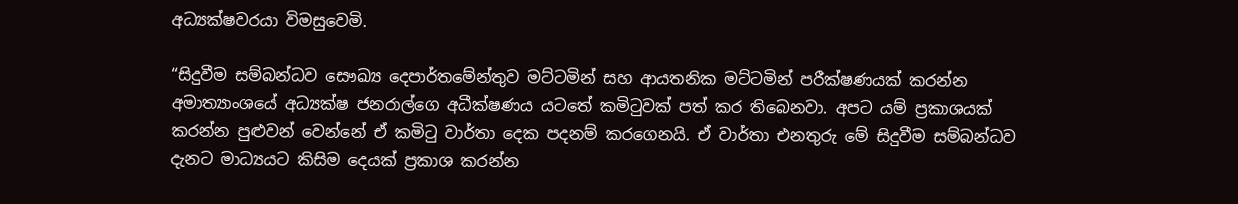අධ්‍යක්ෂවරයා විමසුවෙමි.

“සිදුවීම සම්බන්ධව සෞඛ්‍ය දෙපාර්තමේන්තුව මට්ටමින් සහ ආයතනික මට්ටමින් පරීක්ෂණයක් කරන්න අමාත්‍යාංශයේ අධ්‍යක්ෂ ජනරාල්ගෙ අධීක්ෂණය යටතේ කමිටුවක් පත් කර තිබෙනවා. අපට යම් ප්‍රකාශයක් කරන්න පුළුවන් වෙන්නේ ඒ කමිටු වාර්තා දෙක පදනම් කරගෙනයි. ඒ වාර්තා එනතුරු මේ සිදුවීම සම්බන්ධව දැනට මාධ්‍යයට කිසිම දෙයක් ප්‍රකාශ කරන්න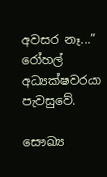අවසර නෑ...” රෝහල් අධ්‍යක්ෂවරයා පැවසුවේ.

සෞඛ්‍ය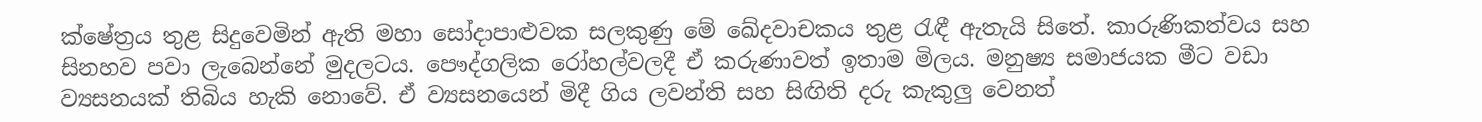ක්ෂේත්‍රය තුළ සිදුවෙමින් ඇති මහා සෝදාපාළුවක සලකුණු මේ ඛේදවාචකය තුළ රැඳී ඇතැයි සිතේ. කාරුණිකත්වය සහ සිනහව පවා ලැබෙන්නේ මුදලටය. පෞද්ගලික රෝහල්වලදී ඒ කරුණාවත් ඉතාම මිලය. මනුෂ්‍ය සමාජයක මීට වඩා ව්‍යසනයක් තිබිය හැකි නොවේ. ඒ ව්‍යසනයෙන් මිදී ගිය ලවන්ති සහ සිඟිති දරු කැකුලු වෙනත්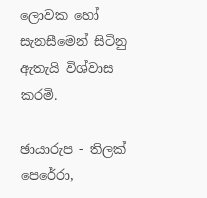ලොවක හෝ සැනසීමෙන් සිටිනු ඇතැයි විශ්වාස කරමි.

ඡායාරුප - තිලක් පෙරේරා,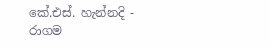කේ.එස්. හැන්නදි - රාගම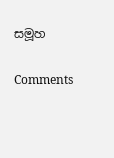සමූහ

Comments